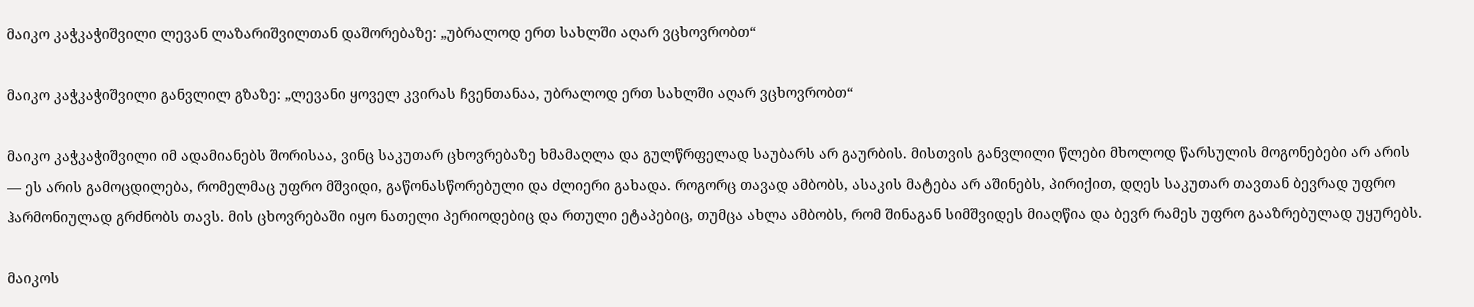მაიკო კაჭკაჭიშვილი ლევან ლაზარიშვილთან დაშორებაზე: „უბრალოდ ერთ სახლში აღარ ვცხოვრობთ“

მაიკო კაჭკაჭიშვილი განვლილ გზაზე: „ლევანი ყოველ კვირას ჩვენთანაა, უბრალოდ ერთ სახლში აღარ ვცხოვრობთ“

მაიკო კაჭკაჭიშვილი იმ ადამიანებს შორისაა, ვინც საკუთარ ცხოვრებაზე ხმამაღლა და გულწრფელად საუბარს არ გაურბის. მისთვის განვლილი წლები მხოლოდ წარსულის მოგონებები არ არის — ეს არის გამოცდილება, რომელმაც უფრო მშვიდი, გაწონასწორებული და ძლიერი გახადა. როგორც თავად ამბობს, ასაკის მატება არ აშინებს, პირიქით, დღეს საკუთარ თავთან ბევრად უფრო ჰარმონიულად გრძნობს თავს. მის ცხოვრებაში იყო ნათელი პერიოდებიც და რთული ეტაპებიც, თუმცა ახლა ამბობს, რომ შინაგან სიმშვიდეს მიაღწია და ბევრ რამეს უფრო გააზრებულად უყურებს.

მაიკოს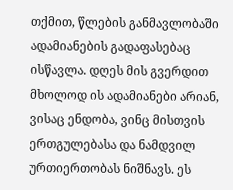თქმით, წლების განმავლობაში ადამიანების გადაფასებაც ისწავლა. დღეს მის გვერდით მხოლოდ ის ადამიანები არიან, ვისაც ენდობა, ვინც მისთვის ერთგულებასა და ნამდვილ ურთიერთობას ნიშნავს. ეს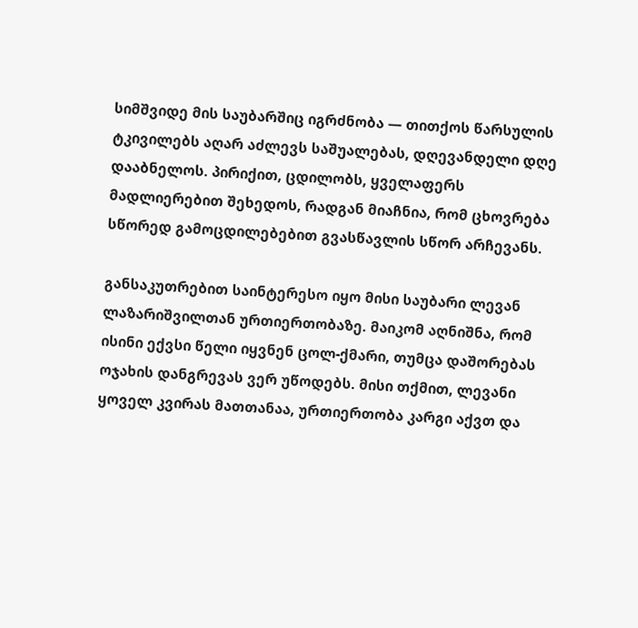სიმშვიდე მის საუბარშიც იგრძნობა — თითქოს წარსულის ტკივილებს აღარ აძლევს საშუალებას, დღევანდელი დღე დააბნელოს. პირიქით, ცდილობს, ყველაფერს მადლიერებით შეხედოს, რადგან მიაჩნია, რომ ცხოვრება სწორედ გამოცდილებებით გვასწავლის სწორ არჩევანს.

განსაკუთრებით საინტერესო იყო მისი საუბარი ლევან ლაზარიშვილთან ურთიერთობაზე. მაიკომ აღნიშნა, რომ ისინი ექვსი წელი იყვნენ ცოლ-ქმარი, თუმცა დაშორებას ოჯახის დანგრევას ვერ უწოდებს. მისი თქმით, ლევანი ყოველ კვირას მათთანაა, ურთიერთობა კარგი აქვთ და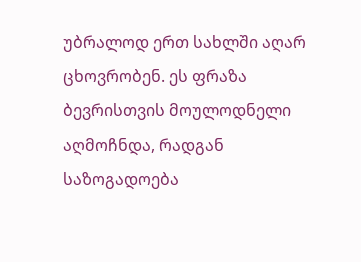უბრალოდ ერთ სახლში აღარ ცხოვრობენ. ეს ფრაზა ბევრისთვის მოულოდნელი აღმოჩნდა, რადგან საზოგადოება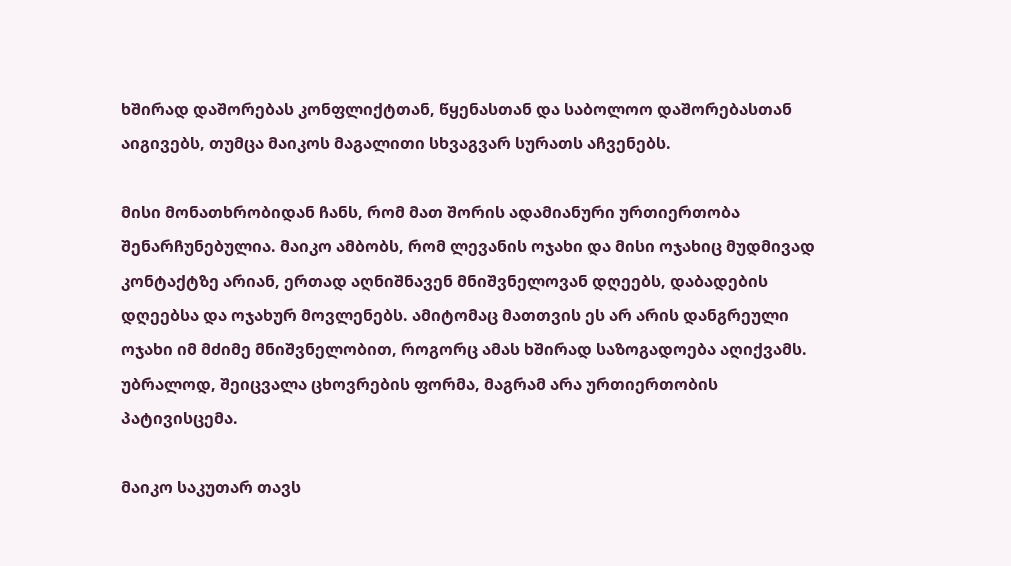ხშირად დაშორებას კონფლიქტთან, წყენასთან და საბოლოო დაშორებასთან აიგივებს, თუმცა მაიკოს მაგალითი სხვაგვარ სურათს აჩვენებს.

მისი მონათხრობიდან ჩანს, რომ მათ შორის ადამიანური ურთიერთობა შენარჩუნებულია. მაიკო ამბობს, რომ ლევანის ოჯახი და მისი ოჯახიც მუდმივად კონტაქტზე არიან, ერთად აღნიშნავენ მნიშვნელოვან დღეებს, დაბადების დღეებსა და ოჯახურ მოვლენებს. ამიტომაც მათთვის ეს არ არის დანგრეული ოჯახი იმ მძიმე მნიშვნელობით, როგორც ამას ხშირად საზოგადოება აღიქვამს. უბრალოდ, შეიცვალა ცხოვრების ფორმა, მაგრამ არა ურთიერთობის პატივისცემა.

მაიკო საკუთარ თავს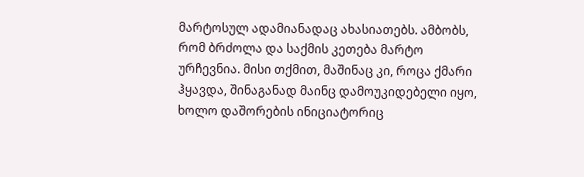მარტოსულ ადამიანადაც ახასიათებს. ამბობს, რომ ბრძოლა და საქმის კეთება მარტო ურჩევნია. მისი თქმით, მაშინაც კი, როცა ქმარი ჰყავდა, შინაგანად მაინც დამოუკიდებელი იყო, ხოლო დაშორების ინიციატორიც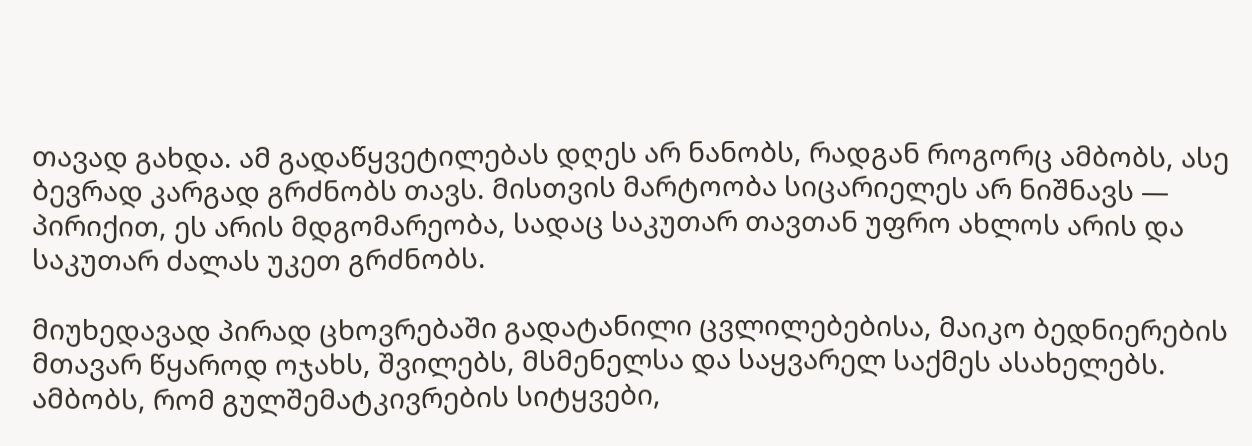თავად გახდა. ამ გადაწყვეტილებას დღეს არ ნანობს, რადგან როგორც ამბობს, ასე ბევრად კარგად გრძნობს თავს. მისთვის მარტოობა სიცარიელეს არ ნიშნავს — პირიქით, ეს არის მდგომარეობა, სადაც საკუთარ თავთან უფრო ახლოს არის და საკუთარ ძალას უკეთ გრძნობს.

მიუხედავად პირად ცხოვრებაში გადატანილი ცვლილებებისა, მაიკო ბედნიერების მთავარ წყაროდ ოჯახს, შვილებს, მსმენელსა და საყვარელ საქმეს ასახელებს. ამბობს, რომ გულშემატკივრების სიტყვები,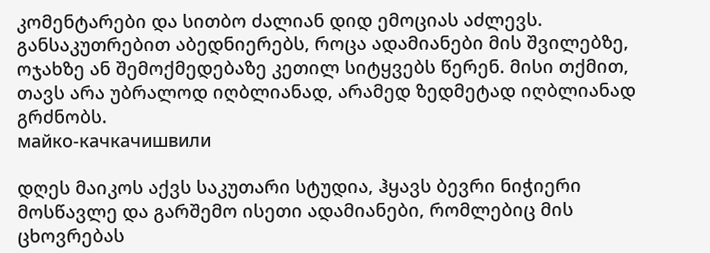კომენტარები და სითბო ძალიან დიდ ემოციას აძლევს. განსაკუთრებით აბედნიერებს, როცა ადამიანები მის შვილებზე, ოჯახზე ან შემოქმედებაზე კეთილ სიტყვებს წერენ. მისი თქმით, თავს არა უბრალოდ იღბლიანად, არამედ ზედმეტად იღბლიანად გრძნობს.
майко-качкачишвили

დღეს მაიკოს აქვს საკუთარი სტუდია, ჰყავს ბევრი ნიჭიერი მოსწავლე და გარშემო ისეთი ადამიანები, რომლებიც მის ცხოვრებას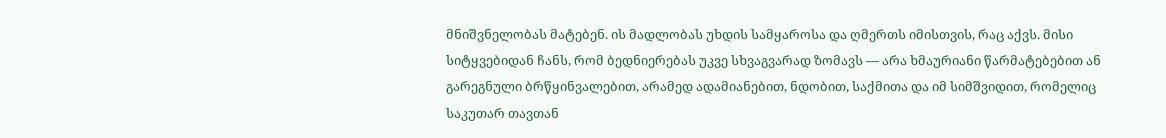მნიშვნელობას მატებენ. ის მადლობას უხდის სამყაროსა და ღმერთს იმისთვის, რაც აქვს. მისი სიტყვებიდან ჩანს, რომ ბედნიერებას უკვე სხვაგვარად ზომავს — არა ხმაურიანი წარმატებებით ან გარეგნული ბრწყინვალებით, არამედ ადამიანებით, ნდობით, საქმითა და იმ სიმშვიდით, რომელიც საკუთარ თავთან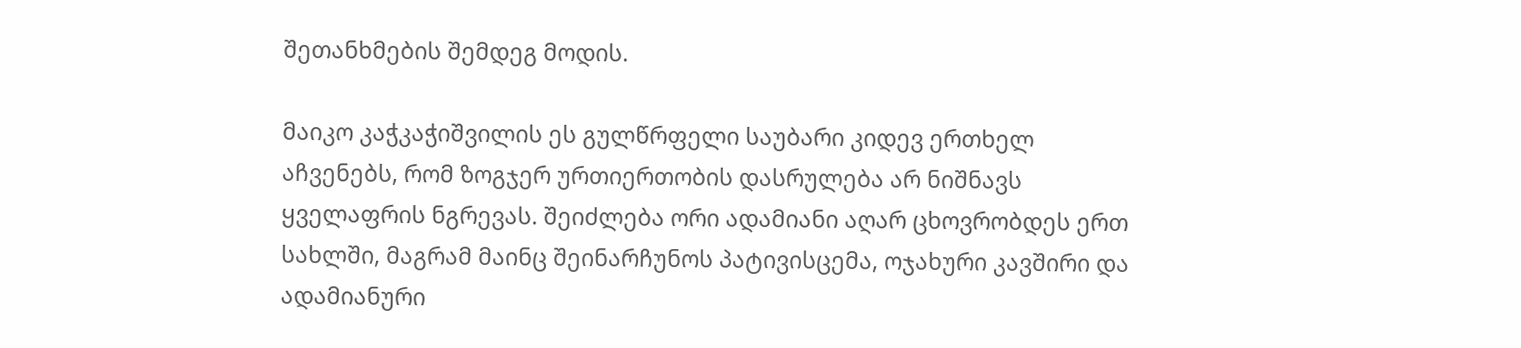შეთანხმების შემდეგ მოდის.

მაიკო კაჭკაჭიშვილის ეს გულწრფელი საუბარი კიდევ ერთხელ აჩვენებს, რომ ზოგჯერ ურთიერთობის დასრულება არ ნიშნავს ყველაფრის ნგრევას. შეიძლება ორი ადამიანი აღარ ცხოვრობდეს ერთ სახლში, მაგრამ მაინც შეინარჩუნოს პატივისცემა, ოჯახური კავშირი და ადამიანური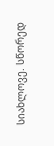სიახლოვე. სწორედ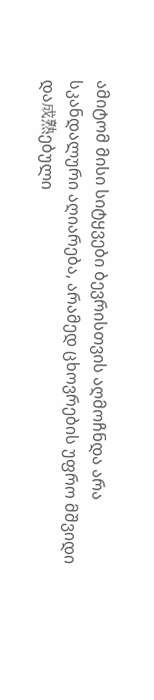ამიტომ მისი სიტყვები ბევრისთვის აღმოჩნდა არა სკანდალური აღიარება, არამედ ცხოვრების უფრო მშვიდი და成熟ებული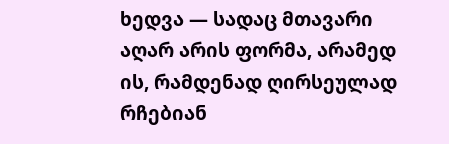ხედვა — სადაც მთავარი აღარ არის ფორმა, არამედ ის, რამდენად ღირსეულად რჩებიან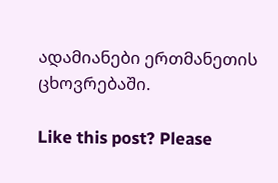ადამიანები ერთმანეთის ცხოვრებაში.

Like this post? Please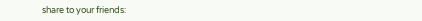share to your friends: